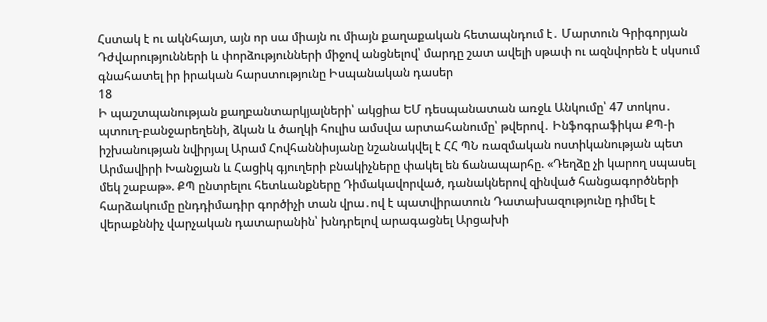Հստակ է ու ակնհայտ, այն որ սա միայն ու միայն քաղաքական հետապնդում է․ Մարտուն Գրիգորյան Դժվարությունների և փորձությունների միջով անցնելով՝ մարդը շատ ավելի սթափ ու ազնվորեն է սկսում գնահատել իր իրական հարստությունը Իսպանական դասեր
18
Ի պաշտպանության քաղբանտարկյալների՝ ակցիա ԵՄ դեսպանատան առջև Անկումը՝ 47 տոկոս․ պտուղ-բանջարեղենի, ձկան և ծաղկի հուլիս ամսվա արտահանումը՝ թվերով․ Ինֆոգրաֆիկա ՔՊ-ի իշխանության նվիրյալ Արամ Հովհաննիսյանը նշանակվել է ՀՀ ՊՆ ռազմական ոստիկանության պետ Արմավիրի Խանջյան և Հացիկ գյուղերի բնակիչները փակել են ճանապարհը. «Դեղձը չի կարող սպասել մեկ շաբաթ». ՔՊ ընտրելու հետևանքները Դիմակավորված, դանակներով զինված հանցագործների հարձակումը ընդդիմադիր գործիչի տան վրա․ով է պատվիրատուն Դատախազությունը դիմել է վերաքննիչ վարչական դատարանին՝ խնդրելով արագացնել Արցախի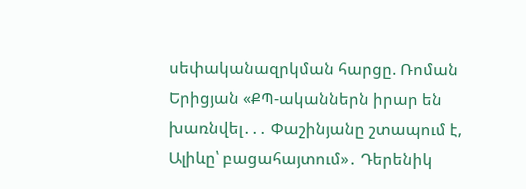սեփականազրկման հարցը. Ռոման Երիցյան «ՔՊ-ականներն իրար են խառնվել․․․ Փաշինյանը շտապում է, Ալիևը՝ բացահայտում»․ Դերենիկ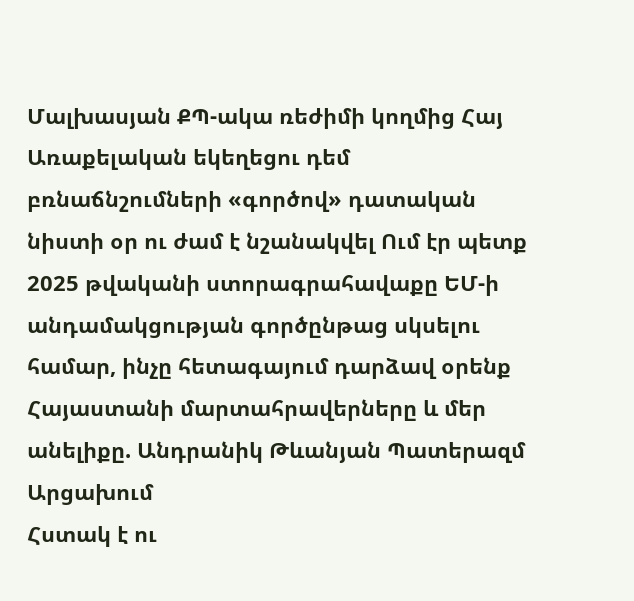Մալխասյան ՔՊ-ակա ռեժիմի կողմից Հայ Առաքելական եկեղեցու դեմ բռնաճնշումների «գործով» դատական նիստի օր ու ժամ է նշանակվել Ում էր պետք 2025 թվականի ստորագրահավաքը ԵՄ-ի անդամակցության գործընթաց սկսելու համար, ինչը հետագայում դարձավ օրենք Հայաստանի մարտահրավերները և մեր անելիքը. Անդրանիկ Թևանյան Պատերազմ Արցախում
Հստակ է ու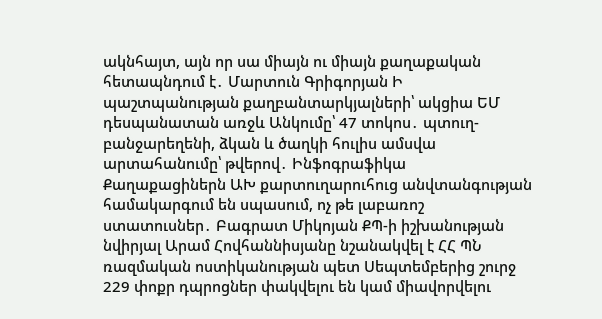ակնհայտ, այն որ սա միայն ու միայն քաղաքական հետապնդում է․ Մարտուն Գրիգորյան Ի պաշտպանության քաղբանտարկյալների՝ ակցիա ԵՄ դեսպանատան առջև Անկումը՝ 47 տոկոս․ պտուղ-բանջարեղենի, ձկան և ծաղկի հուլիս ամսվա արտահանումը՝ թվերով․ Ինֆոգրաֆիկա Քաղաքացիներն ԱԽ քարտուղարուհուց անվտանգության համակարգում են սպասում, ոչ թե լաբառոշ ստատուսներ․ Բագրատ Միկոյան ՔՊ-ի իշխանության նվիրյալ Արամ Հովհաննիսյանը նշանակվել է ՀՀ ՊՆ ռազմական ոստիկանության պետ Սեպտեմբերից շուրջ 229 փոքր դպրոցներ փակվելու են կամ միավորվելու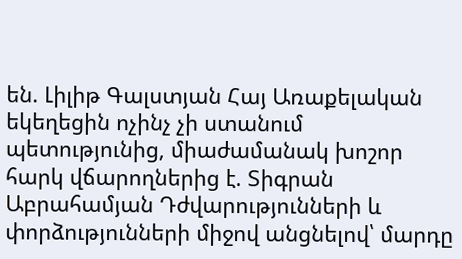են. Լիլիթ Գալստյան Հայ Առաքելական եկեղեցին ոչինչ չի ստանում պետությունից, միաժամանակ խոշոր հարկ վճարողներից է. Տիգրան Աբրահամյան Դժվարությունների և փորձությունների միջով անցնելով՝ մարդը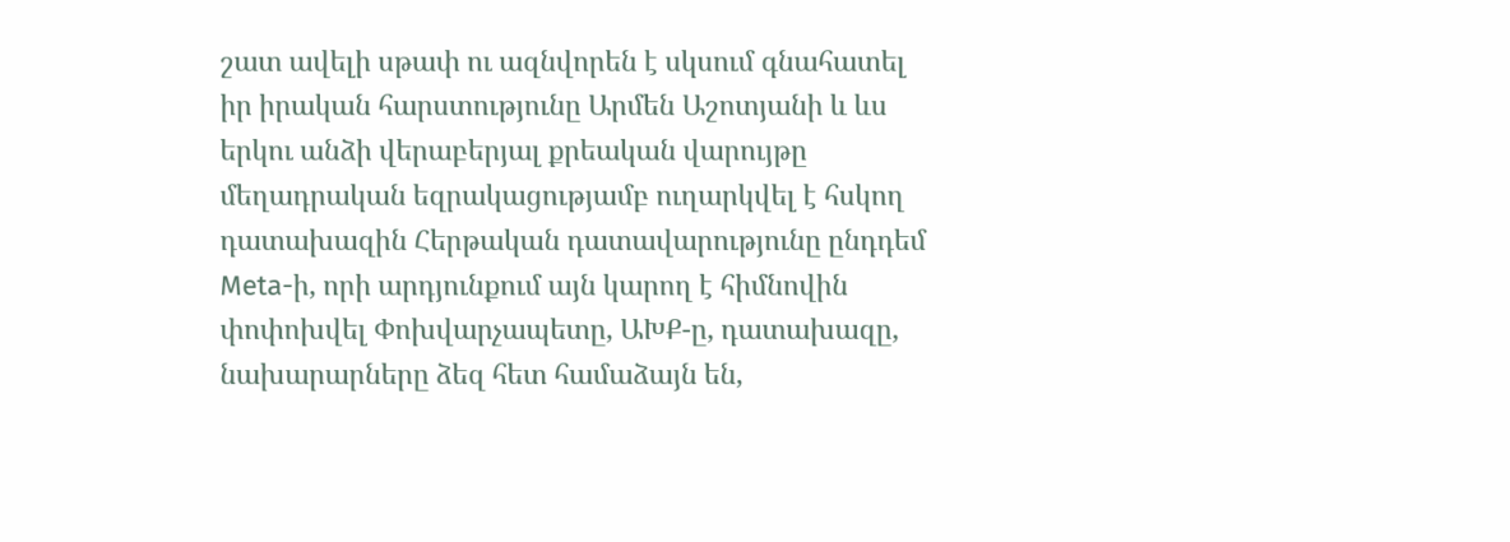շատ ավելի սթափ ու ազնվորեն է սկսում գնահատել իր իրական հարստությունը Արմեն Աշոտյանի և ևս երկու անձի վերաբերյալ քրեական վարույթը մեղադրական եզրակացությամբ ուղարկվել է հսկող դատախազին Հերթական դատավարությունը ընդդեմ Meta-ի, որի արդյունքում այն կարող է հիմնովին փոփոխվել Փոխվարչապետը, ԱԽՔ-ը, դատախազը, նախարարները ձեզ հետ համաձայն են,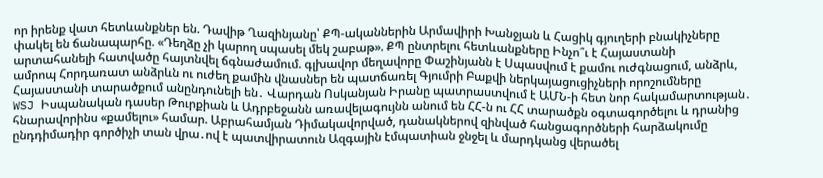որ իրենք վատ հետևանքներ են. Դավիթ Ղազինյանը՝ ՔՊ-ականներին Արմավիրի Խանջյան և Հացիկ գյուղերի բնակիչները փակել են ճանապարհը. «Դեղձը չի կարող սպասել մեկ շաբաթ». ՔՊ ընտրելու հետևանքները Ինչո՞ւ է Հայաստանի արտահանելի հատվածը հայտնվել ճգնաժամում. գլխավոր մեղավորը Փաշինյանն է Սպասվում է քամու ուժգնացում, անձրև, ամրոպ Հորդառատ անձրևն ու ուժեղ քամին վնասներ են պատճառել Գյումրի Բաքվի ներկայացուցիչների որոշումները Հայաստանի տարածքում անընդունելի են․ Վարդան Ոսկանյան Իրանը պատրաստվում է ԱՄՆ-ի հետ նոր հակամարտության․ WSJ Իսպանական դասեր Թուրքիան և Ադրբեջանն առավելագույնն անում են ՀՀ-ն ու ՀՀ տարածքն օգտագործելու և դրանից հնարավորինս «քամելու» համար. Աբրահամյան Դիմակավորված, դանակներով զինված հանցագործների հարձակումը ընդդիմադիր գործիչի տան վրա․ով է պատվիրատուն Ազգային էմպատիան ջնջել և մարդկանց վերածել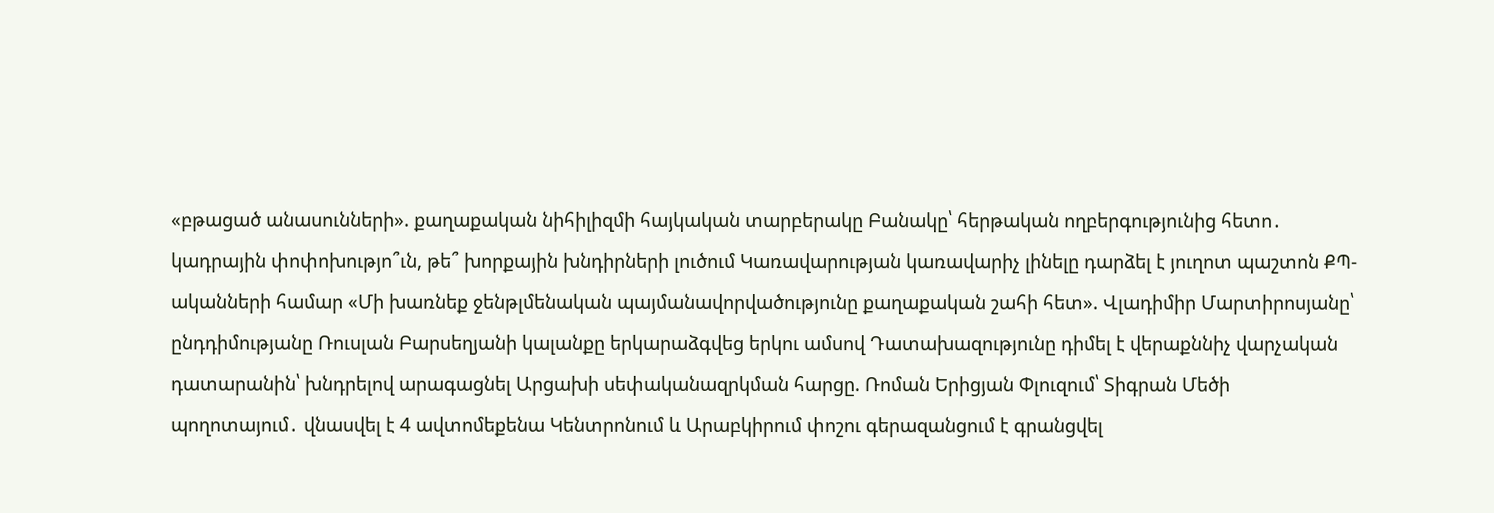«բթացած անասունների». քաղաքական նիհիլիզմի հայկական տարբերակը Բանակը՝ հերթական ողբերգությունից հետո․ կադրային փոփոխությո՞ւն, թե՞ խորքային խնդիրների լուծում Կառավարության կառավարիչ լինելը դարձել է յուղոտ պաշտոն ՔՊ-ականների համար «Մի խառնեք ջենթլմենական պայմանավորվածությունը քաղաքական շահի հետ». Վլադիմիր Մարտիրոսյանը՝ ընդդիմությանը Ռուսլան Բարսեղյանի կալանքը երկարաձգվեց երկու ամսով Դատախազությունը դիմել է վերաքննիչ վարչական դատարանին՝ խնդրելով արագացնել Արցախի սեփականազրկման հարցը. Ռոման Երիցյան Փլուզում՝ Տիգրան Մեծի պողոտայում․ վնասվել է 4 ավտոմեքենա Կենտրոնում և Արաբկիրում փոշու գերազանցում է գրանցվել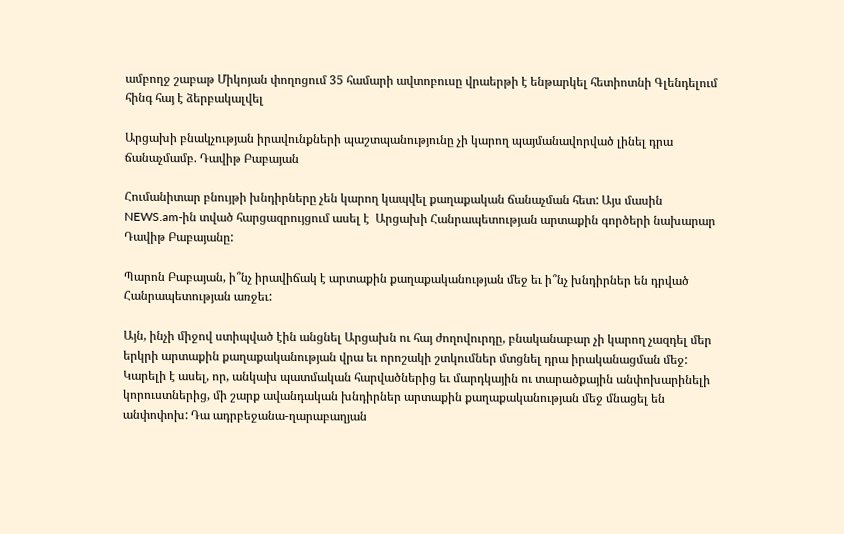ամբողջ շաբաթ Միկոյան փողոցում 35 համարի ավտոբուսը վրաերթի է ենթարկել հետիոտնի Գլենդելում հինգ հայ է ձերբակալվել

Արցախի բնակչության իրավունքների պաշտպանությունը չի կարող պայմանավորված լինել դրա ճանաչմամբ. Դավիթ Բաբայան

Հումանիտար բնույթի խնդիրները չեն կարող կապվել քաղաքական ճանաչման հետ: Այս մասին NEWS.am-ին տված հարցազրույցում ասել է  Արցախի Հանրապետության արտաքին գործերի նախարար Դավիթ Բաբայանը:

Պարոն Բաբայան, ի՞նչ իրավիճակ է արտաքին քաղաքականության մեջ եւ ի՞նչ խնդիրներ են դրված Հանրապետության առջեւ:

Այն, ինչի միջով ստիպված էին անցնել Արցախն ու հայ ժողովուրդը, բնականաբար չի կարող չազդել մեր երկրի արտաքին քաղաքականության վրա եւ որոշակի շտկումներ մտցնել դրա իրականացման մեջ: Կարելի է ասել, որ, անկախ պատմական հարվածներից եւ մարդկային ու տարածքային անփոխարինելի կորուստներից, մի շարք ավանդական խնդիրներ արտաքին քաղաքականության մեջ մնացել են անփոփոխ: Դա ադրբեջանա-ղարաբաղյան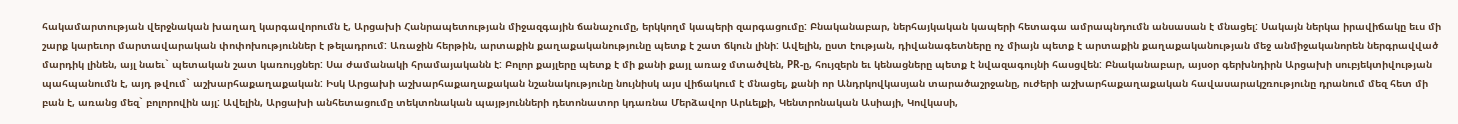հակամարտության վերջնական խաղաղ կարգավորումն է, Արցախի Հանրապետության միջազգային ճանաչումը, երկկողմ կապերի զարգացումը: Բնականաբար, ներհայկական կապերի հետագա ամրապնդումն անսասան է մնացել: Սակայն ներկա իրավիճակը եւս մի շարք կարեւոր մարտավարական փոփոխություններ է թելադրում: Առաջին հերթին, արտաքին քաղաքականությունը պետք է շատ ճկուն լինի: Ավելին, ըստ էության, դիվանագետները ոչ միայն պետք է արտաքին քաղաքականության մեջ անմիջականորեն ներգրավված մարդիկ լինեն, այլ նաեւ` պետական շատ կառույցներ: Սա ժամանակի հրամայականն է: Բոլոր քայլերը պետք է մի քանի քայլ առաջ մտածվեն, PR-ը, հույզերն եւ կենացները պետք է նվազագույնի հասցվեն: Բնականաբար, այսօր գերխնդիրն Արցախի սուբյեկտիվության պահպանումն է, այդ թվում` աշխարհաքաղաքական: Իսկ Արցախի աշխարհաքաղաքական նշանակությունը նույնիսկ այս վիճակում է մնացել, քանի որ Անդրկովկասյան տարածաշրջանը, ուժերի աշխարհաքաղաքական հավասարակշռությունը դրանում մեզ հետ մի բան է, առանց մեզ` բոլորովին այլ: Ավելին, Արցախի անհետացումը տեկտոնական պայթյունների դետոնատոր կդառնա Մերձավոր Արևելքի, Կենտրոնական Ասիայի, Կովկասի,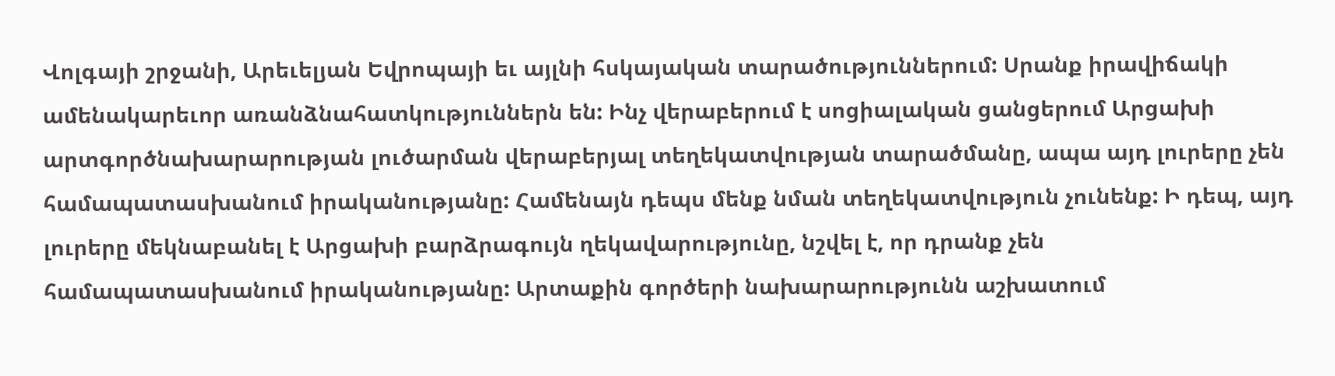Վոլգայի շրջանի, Արեւելյան Եվրոպայի եւ այլնի հսկայական տարածություններում: Սրանք իրավիճակի ամենակարեւոր առանձնահատկություններն են: Ինչ վերաբերում է սոցիալական ցանցերում Արցախի արտգործնախարարության լուծարման վերաբերյալ տեղեկատվության տարածմանը, ապա այդ լուրերը չեն համապատասխանում իրականությանը: Համենայն դեպս մենք նման տեղեկատվություն չունենք: Ի դեպ, այդ լուրերը մեկնաբանել է Արցախի բարձրագույն ղեկավարությունը, նշվել է, որ դրանք չեն համապատասխանում իրականությանը: Արտաքին գործերի նախարարությունն աշխատում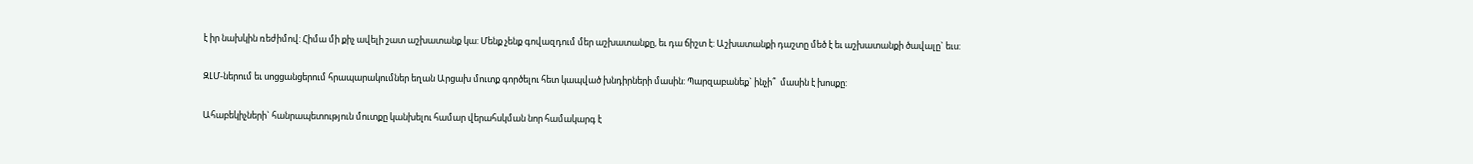է իր նախկին ռեժիմով: Հիմա մի քիչ ավելի շատ աշխատանք կա: Մենք չենք գովազդում մեր աշխատանքը, եւ դա ճիշտ է: Աշխատանքի դաշտը մեծ է եւ աշխատանքի ծավալը` եւս:

ԶԼՄ-ներում եւ սոցցանցերում հրապարակումներ եղան Արցախ մուտք գործելու հետ կապված խնդիրների մասին: Պարզաբանեք` ինչի՞  մասին է խոսքը:

Ահաբեկիչների` հանրապետություն մուտքը կանխելու համար վերահսկման նոր համակարգ է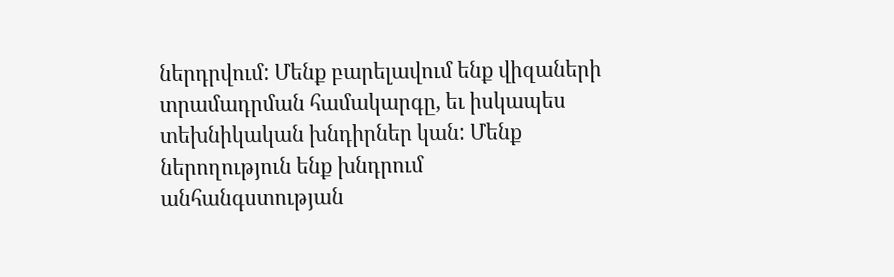ներդրվում: Մենք բարելավում ենք վիզաների տրամադրման համակարգը, եւ իսկապես տեխնիկական խնդիրներ կան: Մենք ներողություն ենք խնդրում անհանգստության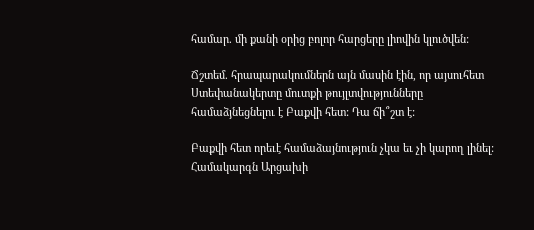համար. մի քանի օրից բոլոր հարցերը լիովին կլուծվեն:

Ճշտեմ. հրապարակումներն այն մասին էին, որ այսուհետ Ստեփանակերտը մուտքի թույլտվությունները համաձյնեցնելու է Բաքվի հետ: Դա ճի՞շտ է:

Բաքվի հետ որեւէ համաձայնություն չկա եւ չի կարող լինել: Համակարգն Արցախի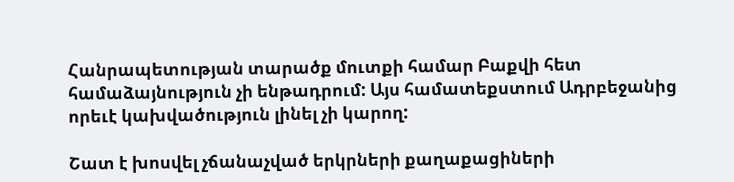Հանրապետության տարածք մուտքի համար Բաքվի հետ համաձայնություն չի ենթադրում: Այս համատեքստում Ադրբեջանից որեւէ կախվածություն լինել չի կարող:

Շատ է խոսվել չճանաչված երկրների քաղաքացիների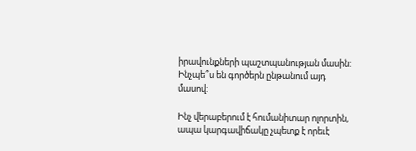իրավունքների պաշտպանության մասին: Ինչպե՞ս են գործերն ընթանում այդ մասով:

Ինչ վերաբերում է հումանիտար ոլորտին, ապա կարգավիճակը չպետք է որեւէ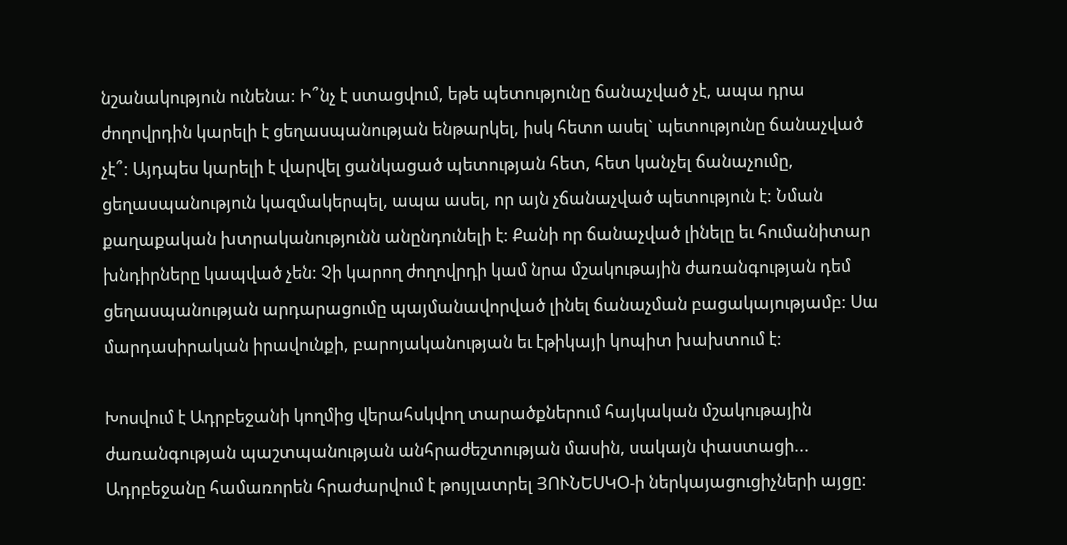նշանակություն ունենա: Ի՞նչ է ստացվում, եթե պետությունը ճանաչված չէ, ապա դրա ժողովրդին կարելի է ցեղասպանության ենթարկել, իսկ հետո ասել` պետությունը ճանաչված չէ՞: Այդպես կարելի է վարվել ցանկացած պետության հետ, հետ կանչել ճանաչումը, ցեղասպանություն կազմակերպել, ապա ասել, որ այն չճանաչված պետություն է: Նման քաղաքական խտրականությունն անընդունելի է: Քանի որ ճանաչված լինելը եւ հումանիտար խնդիրները կապված չեն: Չի կարող ժողովրդի կամ նրա մշակութային ժառանգության դեմ ցեղասպանության արդարացումը պայմանավորված լինել ճանաչման բացակայությամբ: Սա մարդասիրական իրավունքի, բարոյականության եւ էթիկայի կոպիտ խախտում է:

Խոսվում է Ադրբեջանի կողմից վերահսկվող տարածքներում հայկական մշակութային ժառանգության պաշտպանության անհրաժեշտության մասին, սակայն փաստացի... Ադրբեջանը համառորեն հրաժարվում է թույլատրել ՅՈՒՆԵՍԿՕ-ի ներկայացուցիչների այցը: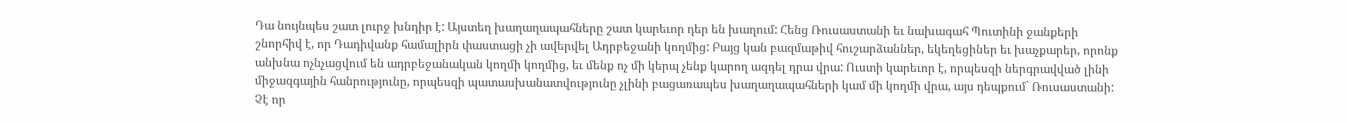Դա նույնպես շատ լուրջ խնդիր է: Այստեղ խաղաղապահները շատ կարեւոր դեր են խաղում: Հենց Ռուսաստանի եւ նախագահ Պուտինի ջանքերի շնորհիվ է, որ Դադիվանք համալիրն փաստացի չի ավերվել Ադրբեջանի կողմից: Բայց կան բազմաթիվ հուշարձաններ, եկեղեցիներ եւ խաչքարեր, որոնք անխնա ոչնչացվում են ադրբեջանական կողմի կողմից, եւ մենք ոչ մի կերպ չենք կարող ազդել դրա վրա: Ուստի կարեւոր է, որպեսզի ներգրավված լինի միջազգային հանրությունը, որպեսզի պատասխանատվությունը չլինի բացառապես խաղաղապահների կամ մի կողմի վրա, այս դեպքում` Ռուսաստանի: Չէ որ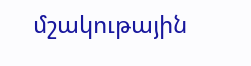մշակութային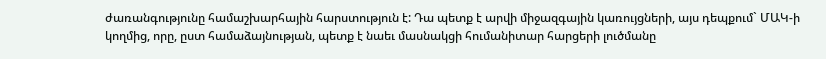ժառանգությունը համաշխարհային հարստություն է: Դա պետք է արվի միջազգային կառույցների, այս դեպքում` ՄԱԿ-ի կողմից, որը, ըստ համաձայնության, պետք է նաեւ մասնակցի հումանիտար հարցերի լուծմանը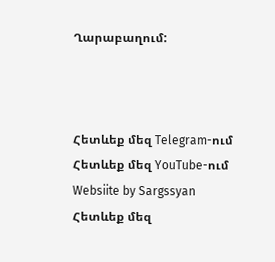Ղարաբաղում:



Հետևեք մեզ Telegram-ում
Հետևեք մեզ YouTube-ում
Websiite by Sargssyan
Հետևեք մեզ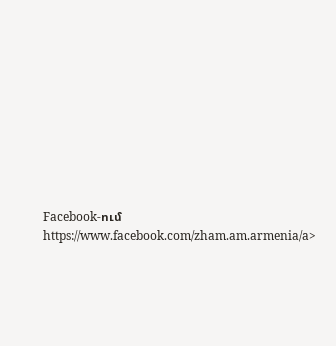Facebook-ում https://www.facebook.com/zham.am.armenia/a>